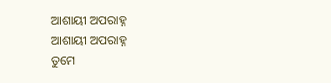ଆଶାୟୀ ଅପରାହ୍ନ
ଆଶାୟୀ ଅପରାହ୍ନ
ତୁମେ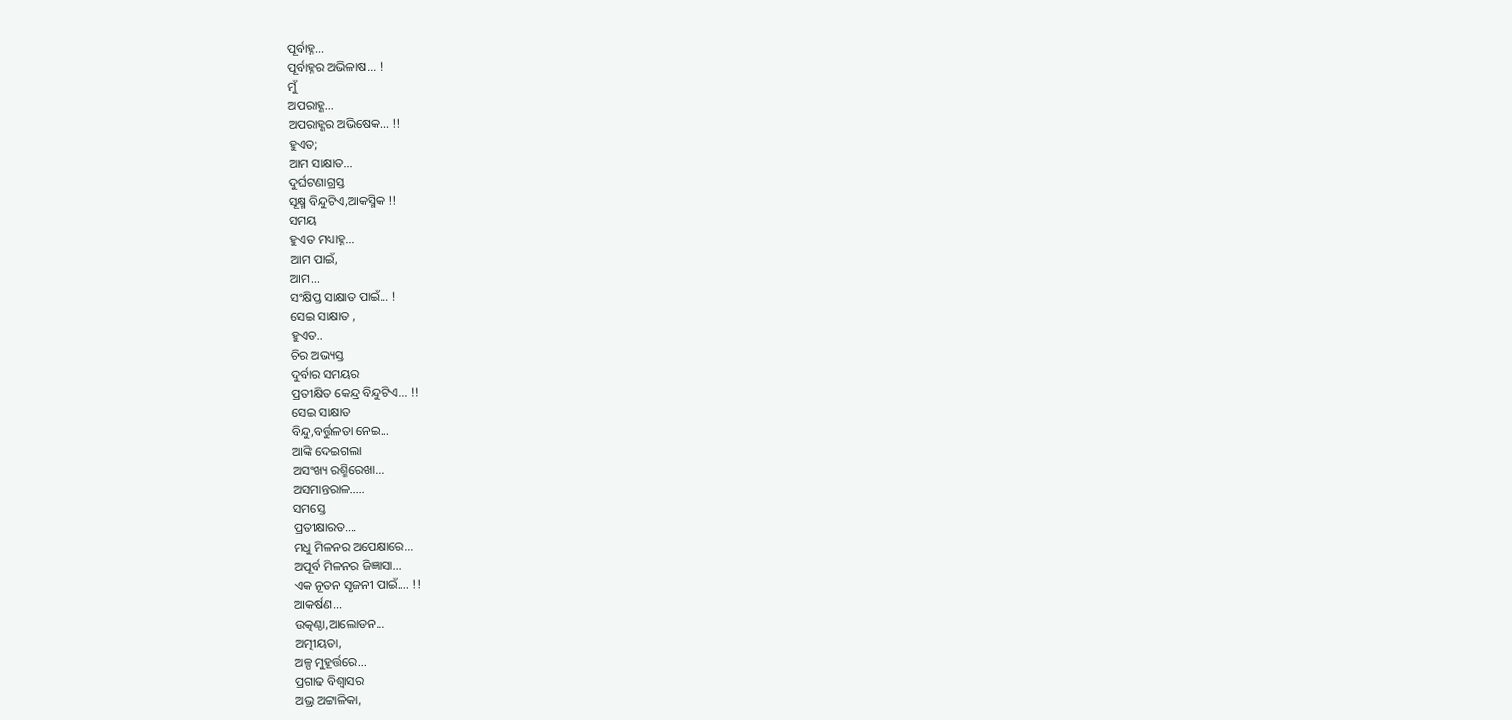ପୂର୍ବାହ୍ନ...
ପୂର୍ବାହ୍ନର ଅଭିଳାଷ... !
ମୁଁ
ଅପରାହ୍ଣ...
ଅପରାହ୍ଣର ଅଭିଷେକ... !!
ହୁଏତ;
ଆମ ସାକ୍ଷାତ...
ଦୁର୍ଘଟଣାଗ୍ରସ୍ତ
ସୂକ୍ଷ୍ମ ବିନ୍ଦୁଟିଏ,ଆକସ୍ମିକ !!
ସମୟ
ହୁଏତ ମଧ୍ୟାହ୍ନ...
ଆମ ପାଇଁ,
ଆମ...
ସଂକ୍ଷିପ୍ତ ସାକ୍ଷାତ ପାଇଁ... !
ସେଇ ସାକ୍ଷାତ ,
ହୁଏତ..
ଚିର ଅଭ୍ୟସ୍ତ
ଦୁର୍ବାର ସମୟର
ପ୍ରତୀକ୍ଷିତ କେନ୍ଦ୍ର ବିନ୍ଦୁଟିଏ... !!
ସେଇ ସାକ୍ଷାତ
ବିନ୍ଦୁ,ବର୍ତ୍ତୁଳତା ନେଇ...
ଆଙ୍କି ଦେଇଗଲା
ଅସଂଖ୍ୟ ରଶ୍ମିରେଖା...
ଅସମାନ୍ତରାଳ.....
ସମସ୍ତେ
ପ୍ରତୀକ୍ଷାରତ....
ମଧୁ ମିଳନର ଅପେକ୍ଷାରେ...
ଅପୂର୍ବ ମିଳନର ଜିଜ୍ଞାସା...
ଏକ ନୂତନ ସୃଜନୀ ପାଇଁ.... !!
ଆକର୍ଷଣ...
ଉତ୍କଣ୍ଠା,ଆଲୋଡନ...
ଅତ୍ମୀୟତା,
ଅଳ୍ପ ମୁହୂର୍ତ୍ତରେ...
ପ୍ରଗାଢ ବିଶ୍ୱାସର
ଅଭ୍ର ଅଟ୍ଟାଳିକା,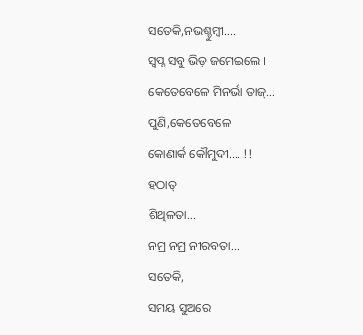ସତେକି,ନଭଶ୍ଚୁମ୍ବୀ....
ସ୍ବପ୍ନ ସବୁ ଭିଡ଼ ଜମେଇଲେ ।
କେତେବେଳେ ମିନର୍ଭା ତାଜ୍...
ପୁଣି,କେତେବେଳେ
କୋଣାର୍କ କୌମୁଦୀ.... !!
ହଠାତ୍
ଶିଥିଳତା...
ନମ୍ର ନମ୍ର ନୀରବତା...
ସତେକି,
ସମୟ ସୁଅରେ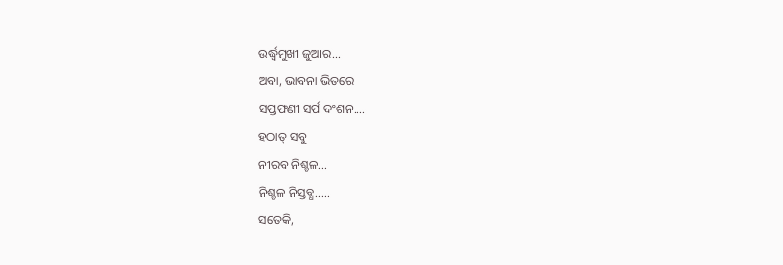ଉର୍ଦ୍ଧ୍ୱମୁଖୀ ଜୁଆର...
ଅବା, ଭାବନା ଭିତରେ
ସପ୍ତଫଣୀ ସର୍ପ ଦଂଶନ....
ହଠାତ୍ ସବୁ
ନୀରବ ନିଶ୍ଚଳ...
ନିଶ୍ଚଳ ନିସ୍ତବ୍ଧ.....
ସତେକି,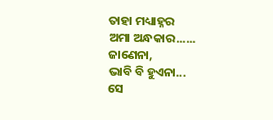ତାହା ମଧ୍ୟାହ୍ନର
ଅମା ଅନ୍ଧକାର......
ଜାଣେନା,
ଭାବି ବି ହୁଏନା...
ସେ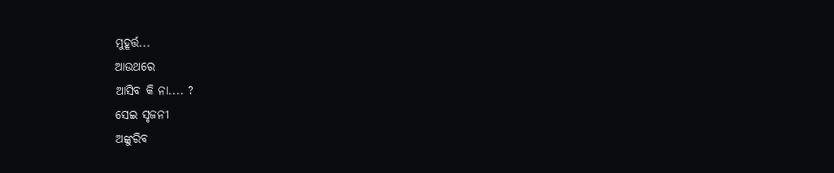ମୁହୂର୍ତ୍ତ...
ଆଉଥରେ
ଆସିବ କି ନା.... ?
ସେଇ ସୃଜନୀ
ଅଙ୍କୁରିବ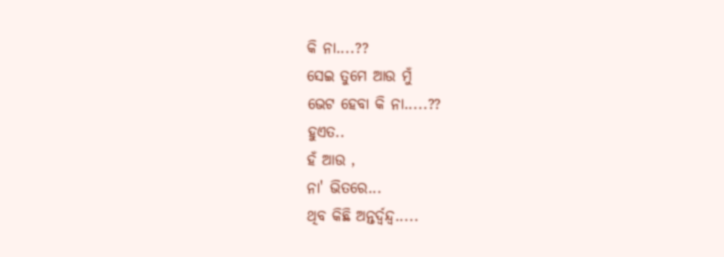କି ନା....??
ସେଇ ତୁମେ ଆଉ ମୁଁ
ଭେଟ ହେବା କି ନା.....??
ହୁଏତ..
ହଁ ଆଉ ,
ନା' ଭିତରେ...
ଥିବ କିଛି ଅନ୍ତର୍ଦ୍ବନ୍ଦ୍ୱ.....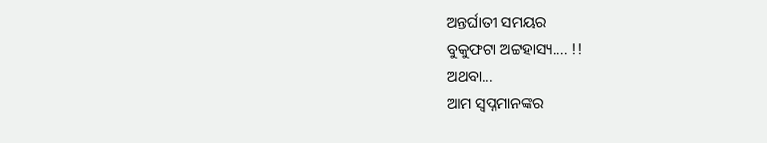ଅନ୍ତର୍ଘାତୀ ସମୟର
ବୁକୁଫଟା ଅଟ୍ଟହାସ୍ୟ.... !!
ଅଥବା...
ଆମ ସ୍ବପ୍ନମାନଙ୍କର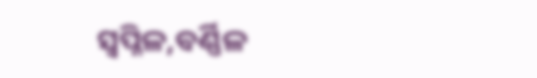ସ୍ୱପ୍ନିଳ,ବର୍ଣ୍ଣିଳ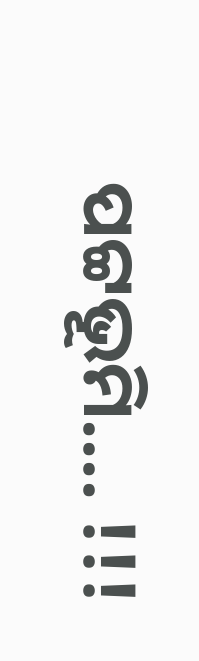ପଟ୍ଟଭୂମି.... !!!